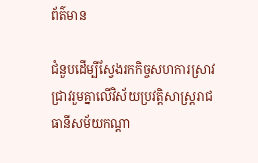ព័ត៌មាន

ជំនួបដើម្បីស្វែងរកកិច្ចសហការស្រាវជ្រាវរួមគ្នាលើវិស័យប្រវត្តិសាស្ត្ររាជធានីសម័យកណ្ដា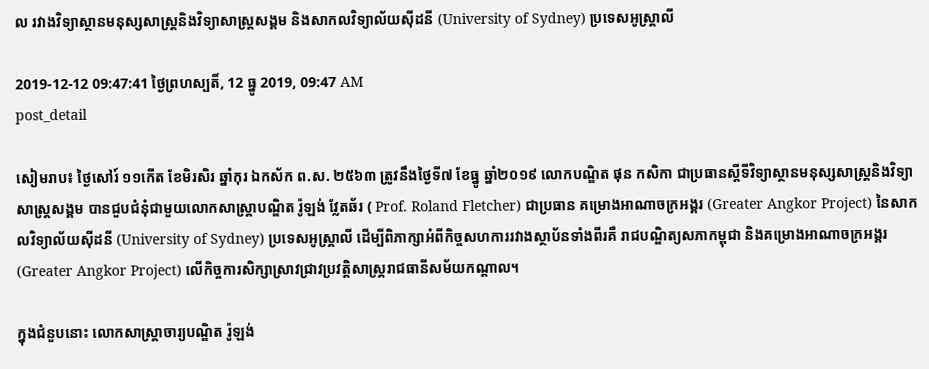ល រវាងវិទ្យាស្ថានមនុស្សសាស្ត្រនិងវិទ្យាសាស្ត្រសង្គម និងសាកលវិទ្យាល័យស៊ីដនី (University of Sydney) ប្រទេសអូស្ត្រាលី

2019-12-12 09:47:41 ថ្ងៃព្រហស្បតិ៍, 12 ធ្នូ 2019, 09:47 AM
post_detail

សៀមរាប៖ ថ្ងៃសៅរ៍ ១១កើត ខែមិរសិរ ឆ្នាំកុរ ឯកស័ក ព.ស. ២៥៦៣ ត្រូវនឹងថ្ងៃទី៧ ខែធ្នូ ឆ្នាំ២០១៩ លោកបណ្ឌិត ផុន កសិកា ជាប្រធានស្ដីទីវិទ្យាស្ថានមនុស្សសាស្ត្រនិងវិទ្យាសាស្ត្រសង្គម បានជួបជំនុំជាមួយលោកសាស្ត្រាបណ្ឌិត រ៉ូឡង់ វ្លែតឆ័រ ( Prof. Roland Fletcher) ជាប្រធាន គម្រោងអាណាចក្រអង្គរ (Greater Angkor Project) នៃសាកលវិទ្យាល័យស៊ីដនី (University of Sydney) ប្រទេសអូស្ត្រាលី ដើម្បីពិភាក្សាអំពីកិច្ចសហការរវាងស្ថាប័នទាំងពីរគឺ រាជបណ្ឌិត្យសភាកម្ពុជា និងគម្រោងអាណាចក្រអង្គរ (Greater Angkor Project) លើកិច្ចការសិក្សាស្រាវជ្រាវប្រវត្តិសាស្ត្ររាជធានីសម័យកណ្ដាល។

ក្នុងជំនួបនោះ លោកសាស្ត្រាចារ្យបណ្ឌិត រ៉ូឡង់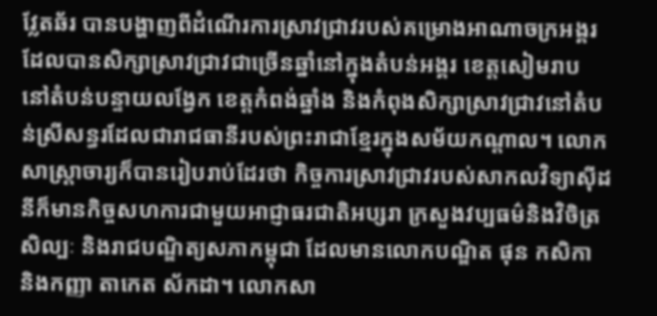វ្លែតឆ័រ បានបង្ហាញពីដំណើរការស្រាវជ្រាវរបស់គម្រោងអាណាចក្រអង្គរដែលបានសិក្សាស្រាវជ្រាវជាច្រើនឆ្នាំនៅក្នុងតំបន់អង្គរ ខេត្តសៀមរាប នៅតំបន់បន្ទាយលង្វែក ខេត្តកំពង់ឆ្នាំង និងកំពុងសិក្សាស្រាវជ្រាវនៅតំបន់ស្រីសន្ធរដែលជារាជធានីរបស់ព្រះរាជាខ្មែរក្នុងសម័យកណ្ដាល។ លោកសាស្ត្រាចារ្យក៏បានរៀបរាប់ដែរថា កិច្ចការស្រាវជ្រាវរបស់សាកលវិទ្យាស៊ីដនីក៏មានកិច្ចសហការជាមួយអាជ្ញាធរជាតិអប្សរា ក្រសួងវប្បធម៌និងវិចិត្រសិល្បៈ និងរាជបណ្ឌិត្យសភាកម្ពុជា ដែលមានលោកបណ្ឌិត ផុន កសិកា និងកញ្ញា តាកេត ស័កដា។ លោកសា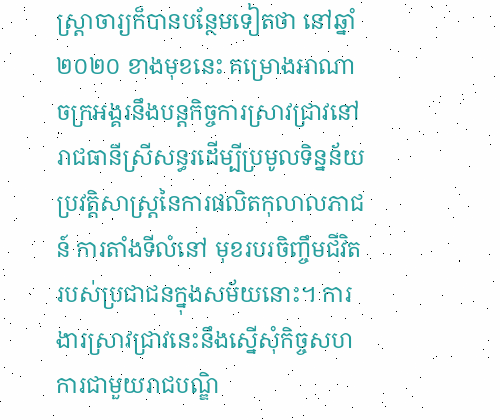ស្ត្រាចារ្យក៏បានបន្ថែមទៀតថា នៅឆ្នាំ២០២០ ខាងមុខនេះ គម្រោងអាណាចក្រអង្គរនឹងបន្ដកិច្ចការស្រាវជ្រាវនៅរាជធានីស្រីសន្ធរដើម្បីប្រមូលទិន្នន័យប្រវត្តិសាស្ត្រនៃការផលិតកុលាលភាជន៍ ការតាំងទីលំនៅ មុខរបរចិញ្ចឹមជីវិតរបស់ប្រជាជនក្នុងសម័យនោះ។ ការងារស្រាវជ្រាវនេះនឹងស្នើសុំកិច្ចសហការជាមួយរាជបណ្ឌិ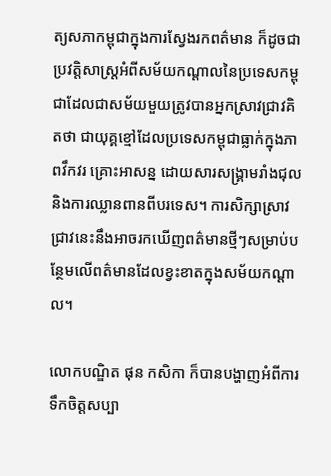ត្យសភាកម្ពុជាក្នុងការស្វែងរកពត៌មាន ក៏ដូចជាប្រវត្តិសាស្ត្រអំពីសម័យកណ្ដាលនៃប្រទេសកម្ពុជាដែលជាសម័យមួយត្រូវបានអ្នកស្រាវជ្រាវគិតថា ជាយុគ្គខ្មៅដែលប្រទេសកម្ពុជាធ្លាក់ក្នុងភាពវឹកវរ គ្រោះអាសន្ន ដោយសារសង្រ្គាមរាំងជុល និងការឈ្លានពានពីបរទេស។ ការសិក្សាស្រាវជ្រាវនេះនឹងអាចរកឃើញពត៌មានថ្មីៗសម្រាប់បន្ថែមលើពត៌មានដែលខ្វះខាតក្នុងសម័យកណ្ដាល។

លោកបណ្ឌិត ផុន កសិកា ក៏បានបង្ហាញអំពីការទឹកចិត្តសប្បា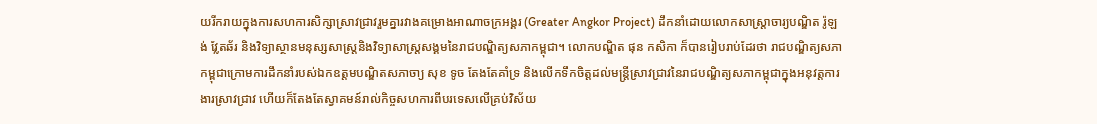យរីករាយក្នុងការសហការសិក្សាស្រាវជ្រាវរួមគ្នារវាងគម្រោងអាណាចក្រអង្គរ (Greater Angkor Project) ដឹកនាំដោយលោកសាស្ត្រាចារ្យបណ្ឌិត រ៉ូឡង់ វ្លែតឆ័រ និងវិទ្យាស្ថានមនុស្សសាស្ត្រនិងវិទ្យាសាស្ត្រសង្គមនៃរាជបណ្ឌិត្យសភាកម្ពុជា។ លោកបណ្ឌិត ផុន កសិកា ក៏បានរៀបរាប់ដែរថា រាជបណ្ឌិត្យសភាកម្ពុជាក្រោមការដឹកនាំរបស់ឯកឧត្តមបណ្ឌិតសភាចា្យ សុខ ទូច តែងតែគាំទ្រ និងលើកទឹកចិត្តដល់មន្ត្រីស្រាវជ្រាវនៃរាជបណ្ឌិត្យសភាកម្ពុជាក្នុងអនុវត្តការងារស្រាវជ្រាវ ហើយក៏តែងតែស្វាគមន៍រាល់កិច្ចសហការពីបរទេសលើគ្រប់វិស័យ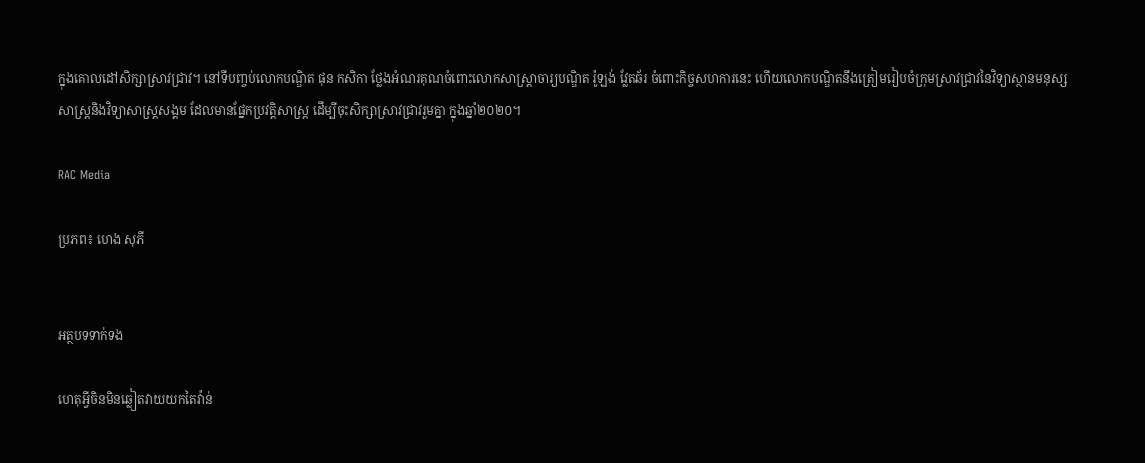ក្នុងគោលដៅសិក្សាស្រាវជ្រាវ។ នៅទីបញ្ចប់លោកបណ្ឌិត ផុន កសិកា ថ្លែងអំណរគុណចំពោះលោកសាស្ត្រាចារ្យបណ្ឌិត រ៉ូឡង់ វ្លែតឆ័រ ចំពោះកិច្ចសហការនេះ ហើយលោកបណ្ឌិតនឹងត្រៀមរៀបចំក្រុមស្រាវជ្រាវនៃវិទ្យាស្ថានមនុស្សសាស្ត្រនិងវិទ្យាសាស្ត្រសង្គម ដែលមានផ្នែកប្រវត្តិសាស្ត្រ ដើម្បីចុះសិក្សាស្រាវជ្រាវរួមគ្នា ក្នុងឆ្នាំ២០២០។

RAC Media

ប្រភព៖ ហេង សុភី


អត្ថបទទាក់ទង

ហេតុអ្វីចិនមិនឆ្លៀតវាយយកតៃវ៉ាន់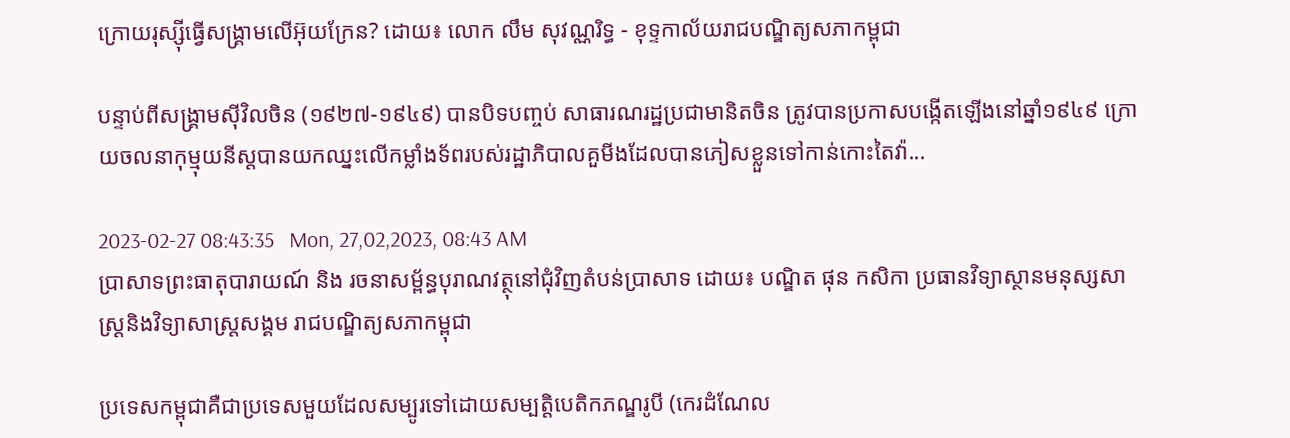ក្រោយរុស្ស៊ីធ្វើសង្គ្រាមលើអ៊ុយក្រែន? ដោយ៖ លោក លឹម សុវណ្ណរិទ្ធ - ខុទ្ទកាល័យរាជបណ្ឌិត្យសភាកម្ពុជា

បន្ទាប់ពីសង្គ្រាមស៊ីវិលចិន (១៩២៧-១៩៤៩) បានបិទបញ្ចប់ សាធារណរដ្ឋប្រជាមានិតចិន ត្រូវបានប្រកាសបង្កើតឡើងនៅឆ្នាំ១៩៤៩ ក្រោយចលនាកុម្មុយនីស្តបានយកឈ្នះលើកម្លាំងទ័ពរបស់រដ្ឋាភិបាលគួមីងដែលបានភៀសខ្លួនទៅកាន់កោះតៃវ៉ា...

2023-02-27 08:43:35   Mon, 27,02,2023, 08:43 AM
ប្រាសាទព្រះធាតុបារាយណ៍ និង រចនាសម្ព័ន្ធបុរាណវត្ថុនៅជុំវិញតំបន់ប្រាសាទ ដោយ៖ បណ្ឌិត ផុន កសិកា ប្រធានវិទ្យាស្ថានមនុស្សសាស្ត្រនិងវិទ្យាសាស្ត្រសង្គម រាជបណ្ឌិត្យសភាកម្ពុជា

ប្រទេសកម្ពុជាគឺជាប្រទេសមួយដែលសម្បូរទៅដោយសម្បត្តិបេតិកភណ្ឌរូបី (កេរដំណែល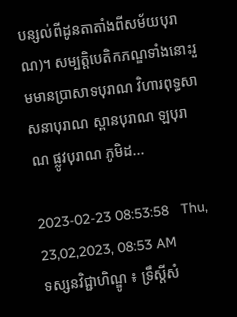បន្សល់ពីដូនតាតាំងពីសម័យបុរាណ)។ សម្បត្តិបេតិកភណ្ឌទាំងនោះរួមមានប្រាសាទបុរាណ វិហារពុទ្ធសាសនាបុរាណ ស្ពានបុរាណ ឡបុរាណ ផ្លូវបុរាណ ភូមិដ...

2023-02-23 08:53:58   Thu, 23,02,2023, 08:53 AM
ទស្សនវិជ្ជាហិណ្ឌូ ៖ ទ្រឹស្តីសំ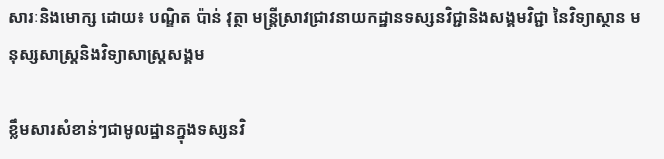សារៈនិងមោក្ស ដោយ៖ បណ្ឌិត ប៉ាន់ វុត្ថា មន្ត្រីស្រាវជ្រាវនាយកដ្ឋានទស្សនវិជ្ជានិងសង្គមវិជ្ជា នៃវិទ្យាស្ថាន មនុស្សសាស្ត្រនិងវិទ្យាសាស្ត្រសង្គម

ខ្លឹមសារសំខាន់ៗជាមូលដ្ឋានក្នុងទស្សនវិ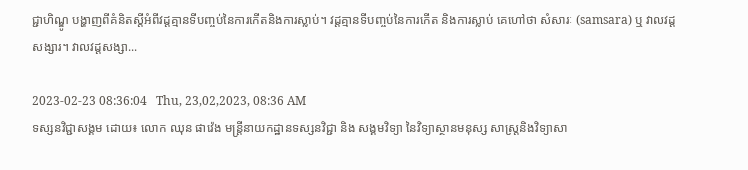ជ្ជាហិណ្ឌូ បង្ហាញពីគំនិតស្តីអំពីវដ្តគ្មានទីបញ្ចប់នៃការកើតនិងការស្លាប់។ វដ្តគ្មានទីបញ្ចប់នៃការកើត និងការស្លាប់ គេហៅថា សំសារៈ (samsara) ឬ វាលវដ្តសង្សារ។ វាលវដ្តសង្សា...

2023-02-23 08:36:04   Thu, 23,02,2023, 08:36 AM
ទស្សនវិជ្ជាសង្គម ដោយ៖ លោក ឈុន ផាវ៉េង មន្ត្រីនាយកដ្ឋានទស្សនវិជ្ជា និង សង្គមវិទ្យា នៃវិទ្យាស្ថានមនុស្ស សាស្ត្រនិងវិទ្យាសា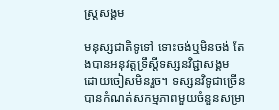ស្រ្តសង្គម

មនុស្សជាតិទូទៅ ទោះចង់ឬមិនចង់ តែងបានអនុវត្តទ្រឹស្តីទស្សនវិជ្ជាសង្គម ដោយចៀសមិនរួច។ ទស្សនវិទូជាច្រើនបានកំណត់សកម្មភាពមួយចំនួនសម្រា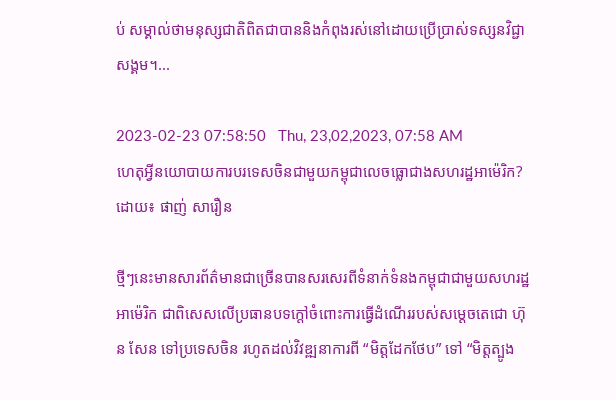ប់ សម្គាល់ថាមនុស្សជាតិពិតជាបាននិងកំពុងរស់នៅដោយប្រើប្រាស់ទស្សនវិជ្ជាសង្គម។...

2023-02-23 07:58:50   Thu, 23,02,2023, 07:58 AM
ហេតុអ្វីនយោបាយការបរទេសចិនជាមួយកម្ពុជាលេចធ្លោជាងសហរដ្ឋអាម៉េរិក? ដោយ៖ ផាញ់ សារឿន

ថ្មីៗនេះមានសារព័ត៌មានជាច្រើនបានសរសេរពីទំនាក់ទំនងកម្ពុជាជាមួយសហរដ្ឋអាម៉េរិក ជាពិសេសលើប្រធានបទក្ដៅចំពោះការធ្វើដំណើររបស់សម្ដេចតេជោ ហ៊ុន សែន ទៅប្រទេសចិន រហូតដល់វិវឌ្ឍនាការពី “មិត្តដែកថែប” ទៅ “មិត្តត្បូង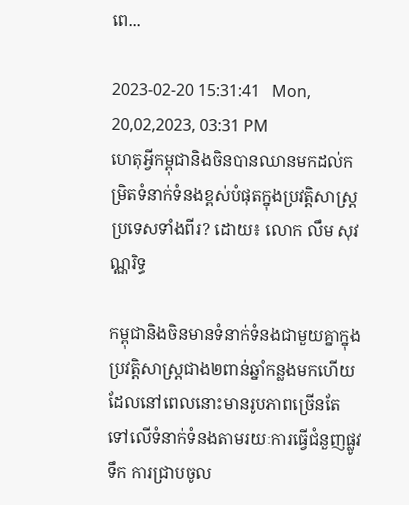ពេ...

2023-02-20 15:31:41   Mon, 20,02,2023, 03:31 PM
ហេតុអ្វីកម្ពុជានិងចិនបានឈានមកដល់កម្រិតទំនាក់ទំនងខ្ពស់បំផុតក្នុងប្រវត្តិសាស្ត្រប្រទេសទាំងពីរ? ដោយ៖ លោក លឹម សុវណ្ណរិទ្ធ

កម្ពុជានិងចិនមានទំនាក់ទំនងជាមួយគ្នាក្នុងប្រវត្តិសាស្ត្រជាង២ពាន់ឆ្នាំកន្លងមកហើយ ដែលនៅពេលនោះមានរូបភាពច្រើនតែទៅលើទំនាក់ទំនងតាមរយៈការធ្វើជំនួញផ្លូវទឹក ការជ្រាបចូល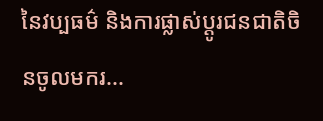នៃវប្បធម៌ និងការផ្លាស់ប្ដូរជនជាតិចិនចូលមករ...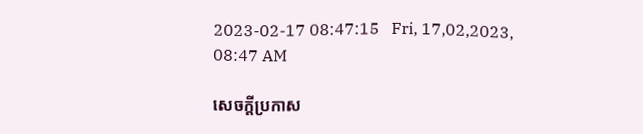2023-02-17 08:47:15   Fri, 17,02,2023, 08:47 AM

សេចក្តីប្រកាស